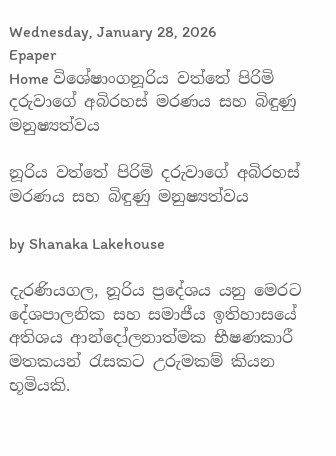Wednesday, January 28, 2026
Epaper
Home විශේෂාංගනූරිය වත්තේ පිරිමි දරුවාගේ අබිරහස් මරණය සහ බිඳුණු මනුෂ්‍යත්වය

නූරිය වත්තේ පිරිමි දරුවාගේ අබිරහස් මරණය සහ බිඳුණු මනුෂ්‍යත්වය

by Shanaka Lakehouse

දැරණියගල, නූරිය ප්‍රදේශය යනු මෙරට දේශපාලනික සහ සමාජීය ඉතිහාසයේ අතිශය ආන්දෝලනාත්මක භීෂණකාරී මතකයන් රැසකට උරුමකම් කියන භූමියකි.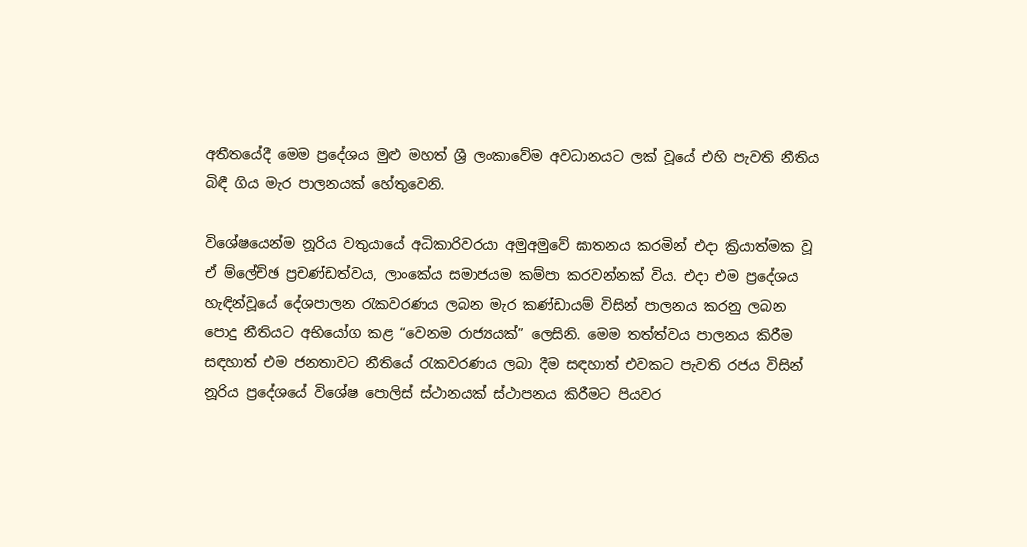අතීතයේදී මෙම ප්‍රදේශය මුළු මහත් ශ්‍රී ලංකාවේම අවධානයට ලක් වූයේ එහි පැවති නීතිය බිඳී ගිය මැර පාලනයක් හේතුවෙනි.

විශේෂයෙන්ම නූරිය වතුයායේ අධිකාරිවරයා අමුඅමුවේ ඝාතනය කරමින් එදා ක්‍රියාත්මක වූ ඒ ම්ලේච්ඡ ප්‍රචණ්ඩත්වය, ලාංකේය සමාජයම කම්පා කරවන්නක් විය. එදා එම ප්‍රදේශය හැඳින්වූයේ දේශපාලන රැකවරණය ලබන මැර කණ්ඩායම් විසින් පාලනය කරනු ලබන පොදු නීතියට අභියෝග කළ “වෙනම රාජ්‍යයක්” ලෙසිනි. මෙම තත්ත්වය පාලනය කිරීම සඳහාත් එම ජනතාවට නීතියේ රැකවරණය ලබා දීම සඳහාත් එවකට පැවති රජය විසින් නූරිය ප්‍රදේශයේ විශේෂ පොලිස් ස්ථානයක් ස්ථාපනය කිරීමට පියවර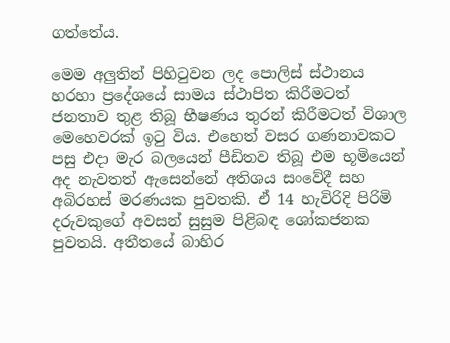ගත්තේය.

මෙම අලුතින් පිහිටුවන ලද පොලිස් ස්ථානය හරහා ප්‍රදේශයේ සාමය ස්ථාපිත කිරීමටත් ජනතාව තුළ තිබූ භීෂණය තුරන් කිරීමටත් විශාල මෙහෙවරක් ඉටු විය. එහෙත් වසර ගණනාවකට පසු එදා මැර බලයෙන් පීඩිතව තිබූ එම භූමියෙන් අද නැවතත් ඇසෙන්නේ අතිශය සංවේදී සහ අබිරහස් මරණයක පුවතකි. ඒ 14 හැවිරිදි පිරිමි දරුවකුගේ අවසන් සුසුම පිළිබඳ ශෝකජනක පුවතයි. අතීතයේ බාහිර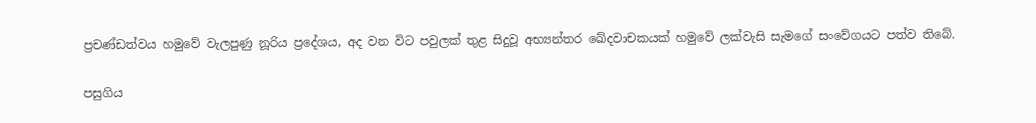ප්‍රචණ්ඩත්වය හමුවේ වැලපුණු නූරිය ප්‍රදේශය, අද වන විට පවුලක් තුළ සිදුවූ අභ්‍යන්තර ඛේදවාචකයක් හමුවේ ලක්වැසි සැමගේ සංවේගයට පත්ව තිබේ.

පසුගිය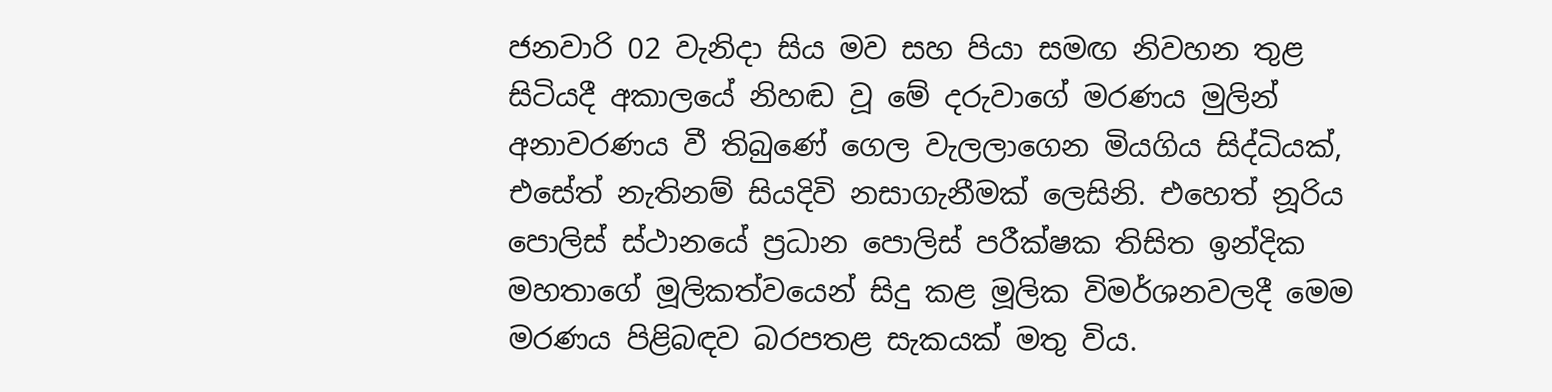ජනවාරි 02 වැනිදා සිය මව සහ පියා සමඟ නිවහන තුළ සිටියදී අකාලයේ නිහඬ වූ මේ දරුවාගේ මරණය මුලින් අනාවරණය වී තිබුණේ ගෙල වැලලාගෙන මියගිය සිද්ධියක්, එසේත් නැතිනම් සියදිවි නසාගැනීමක් ලෙසිනි. එහෙත් නූරිය පොලිස් ස්ථානයේ ප්‍රධාන පොලිස් පරීක්ෂක තිසිත ඉන්දික මහතාගේ මූලිකත්වයෙන් සිදු කළ මූලික විමර්ශනවලදී මෙම මරණය පිළිබඳව බරපතළ සැකයක් මතු විය.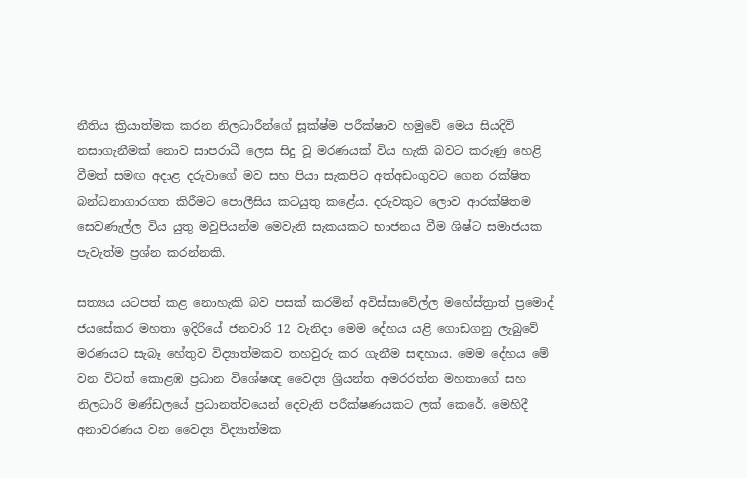නීතිය ක්‍රියාත්මක කරන නිලධාරීන්ගේ සූක්ෂ්ම පරීක්ෂාව හමුවේ මෙය සියදිවි නසාගැනීමක් නොව සාපරාධී ලෙස සිදු වූ මරණයක් විය හැකි බවට කරුණු හෙළි වීමත් සමඟ අදාළ දරුවාගේ මව සහ පියා සැකපිට අත්අඩංගුවට ගෙන රක්ෂිත බන්ධනාගාරගත කිරීමට පොලීසිය කටයුතු කළේය. දරුවකුට ලොව ආරක්ෂිතම සෙවණැල්ල විය යුතු මවුපියන්ම මෙවැනි සැකයකට භාජනය වීම ශිෂ්ට සමාජයක පැවැත්ම ප්‍රශ්න කරන්නකි.

සත්‍යය යටපත් කළ නොහැකි බව පසක් කරමින් අවිස්සාවේල්ල මහේස්ත්‍රාත් ප්‍රමොද් ජයසේකර මහතා ඉදිරියේ ජනවාරි 12 වැනිදා මෙම දේහය යළි ගොඩගනු ලැබුවේ මරණයට සැබෑ හේතුව විද්‍යාත්මකව තහවුරු කර ගැනීම සඳහාය. මෙම දේහය මේ වන විටත් කොළඹ ප්‍රධාන විශේෂඥ වෛද්‍ය ශ්‍රියන්ත අමරරත්න මහතාගේ සහ නිලධාරි මණ්ඩලයේ ප්‍රධානත්වයෙන් දෙවැනි පරීක්ෂණයකට ලක් කෙරේ. මෙහිදී අනාවරණය වන වෛද්‍ය විද්‍යාත්මක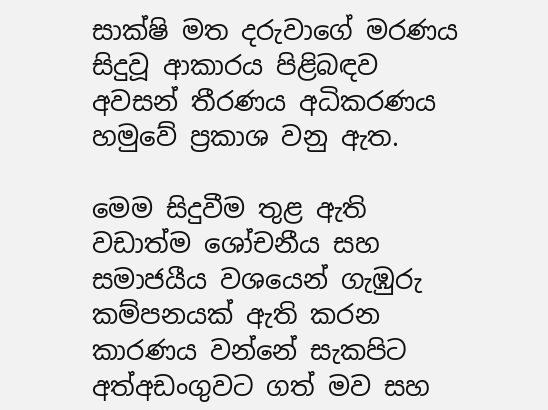සාක්ෂි මත දරුවාගේ මරණය සිදුවූ ආකාරය පිළිබඳව අවසන් තීරණය අධිකරණය හමුවේ ප්‍රකාශ වනු ඇත.

මෙම සිදුවීම තුළ ඇති වඩාත්ම ශෝචනීය සහ සමාජයීය වශයෙන් ගැඹුරු කම්පනයක් ඇති කරන කාරණය වන්නේ සැකපිට අත්අඩංගුවට ගත් මව සහ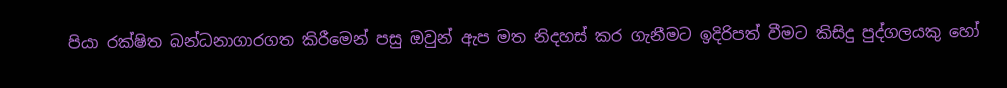පියා රක්ෂිත බන්ධනාගාරගත කිරීමෙන් පසු ඔවුන් ඇප මත නිදහස් කර ගැනීමට ඉදිරිපත් වීමට කිසිදු පුද්ගලයකු හෝ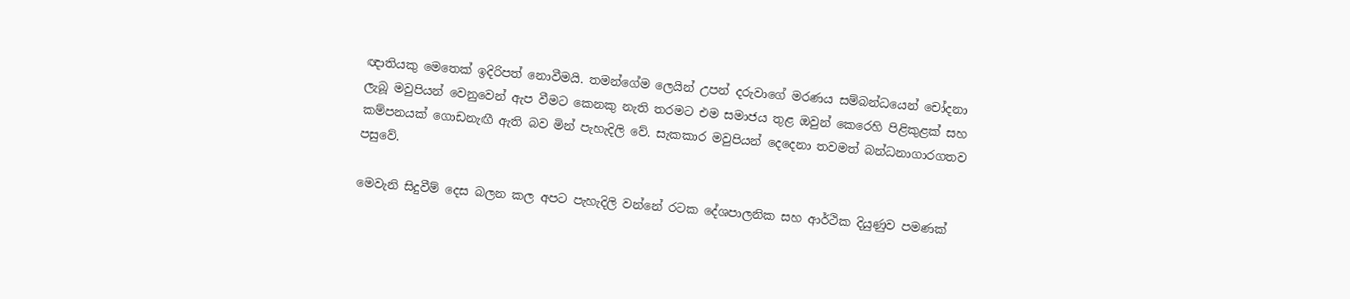ඥාතියකු මෙතෙක් ඉදිරිපත් නොවීමයි. තමන්ගේම ලෙයින් උපන් දරුවාගේ මරණය සම්බන්ධයෙන් චෝදනා ලැබූ මවුපියන් වෙනුවෙන් ඇප වීමට කෙනකු නැති තරමට එම සමාජය තුළ ඔවුන් කෙරෙහි පිළිකුළක් සහ කම්පනයක් ගොඩනැඟී ඇති බව මින් පැහැදිලි වේ. සැකකාර මවුපියන් දෙදෙනා තවමත් බන්ධනාගාරගතව පසුවේ.

මෙවැනි සිදුවීම් දෙස බලන කල අපට පැහැදිලි වන්නේ රටක දේශපාලනික සහ ආර්ථික දියුණුව පමණක්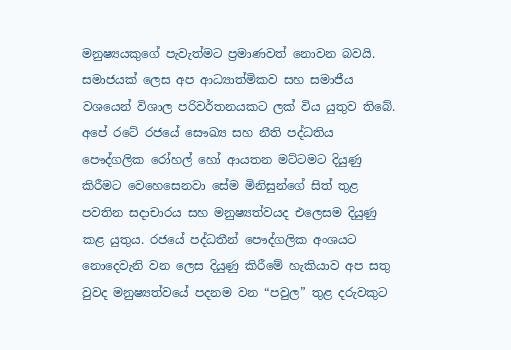මනුෂ්‍යයකුගේ පැවැත්මට ප්‍රමාණවත් නොවන බවයි. සමාජයක් ලෙස අප ආධ්‍යාත්මිකව සහ සමාජීය වශයෙන් විශාල පරිවර්තනයකට ලක් විය යුතුව තිබේ. අපේ රටේ රජයේ සෞඛ්‍ය සහ නීති පද්ධතිය පෞද්ගලික රෝහල් හෝ ආයතන මට්ටමට දියුණු කිරීමට වෙහෙසෙනවා සේම මිනිසුන්ගේ සිත් තුළ පවතින සදාචාරය සහ මනුෂ්‍යත්වයද එලෙසම දියුණු කළ යුතුය. රජයේ පද්ධතීන් පෞද්ගලික අංශයට නොදෙවැනි වන ලෙස දියුණු කිරීමේ හැකියාව අප සතු වුවද මනුෂ්‍යත්වයේ පදනම වන “පවුල” තුළ දරුවකුට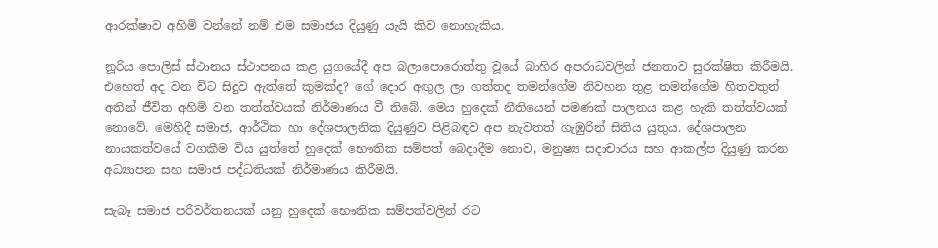ආරක්ෂාව අහිමි වන්නේ නම් එම සමාජය දියුණු යැයි කිව නොහැකිය.

නූරිය පොලිස් ස්ථානය ස්ථාපනය කළ යුගයේදී අප බලාපොරොත්තු වූයේ බාහිර අපරාධවලින් ජනතාව සුරක්ෂිත කිරීමයි. එහෙත් අද වන විට සිදුව ඇත්තේ කුමක්ද? ගේ දොර අඟුල ලා ගත්තද තමන්ගේම නිවහන තුළ තමන්ගේම හිතවතුන් අතින් ජීවිත අහිමි වන තත්ත්වයක් නිර්මාණය වී තිබේ. මෙය හුදෙක් නීතියෙන් පමණක් පාලනය කළ හැකි තත්ත්වයක් නොවේ. මෙහිදී සමාජ, ආර්ථික හා දේශපාලනික දියුණුව පිළිබඳව අප නැවතත් ගැඹුරින් සිතිය යුතුය. දේශපාලන නායකත්වයේ වගකීම විය යුත්තේ හුදෙක් භෞතික සම්පත් බෙදාදීම නොව, මනුෂ්‍ය සදාචාරය සහ ආකල්ප දියුණු කරන අධ්‍යාපන සහ සමාජ පද්ධතියක් නිර්මාණය කිරීමයි.

සැබෑ සමාජ පරිවර්තනයක් යනු හුදෙක් භෞතික සම්පත්වලින් රට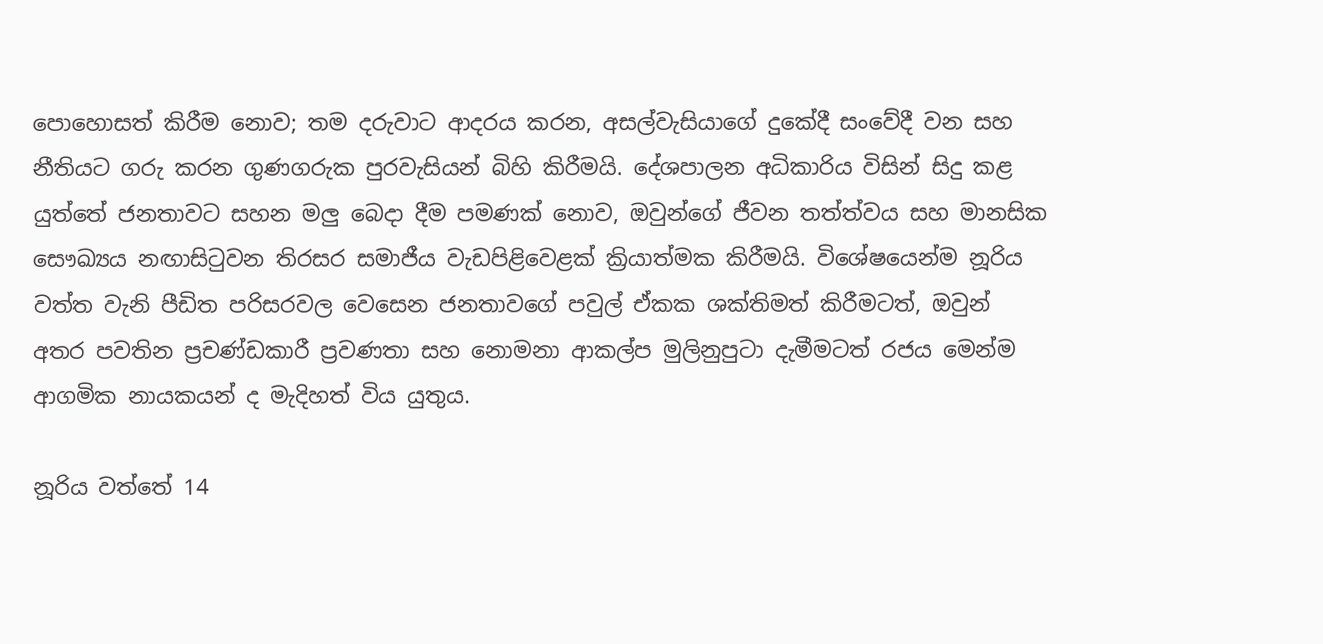පොහොසත් කිරීම නොව; තම දරුවාට ආදරය කරන, අසල්වැසියාගේ දුකේදී සංවේදී වන සහ නීතියට ගරු කරන ගුණගරුක පුරවැසියන් බිහි කිරීමයි. දේශපාලන අධිකාරිය විසින් සිදු කළ යුත්තේ ජනතාවට සහන මලු බෙදා දීම පමණක් නොව, ඔවුන්ගේ ජීවන තත්ත්වය සහ මානසික සෞඛ්‍යය නඟාසිටුවන තිරසර සමාජීය වැඩපිළිවෙළක් ක්‍රියාත්මක කිරීමයි. විශේෂයෙන්ම නූරිය වත්ත වැනි පීඩිත පරිසරවල වෙසෙන ජනතාවගේ පවුල් ඒකක ශක්තිමත් කිරීමටත්, ඔවුන් අතර පවතින ප්‍රචණ්ඩකාරී ප්‍රවණතා සහ නොමනා ආකල්ප මුලිනුපුටා දැමීමටත් රජය මෙන්ම ආගමික නායකයන් ද මැදිහත් විය යුතුය.

නූරිය වත්තේ 14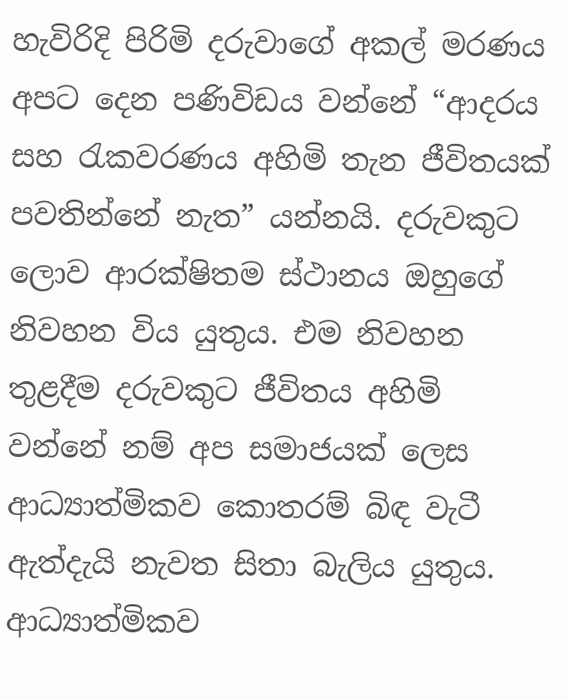හැවිරිදි පිරිමි දරුවාගේ අකල් මරණය අපට දෙන පණිවිඩය වන්නේ “ආදරය සහ රැකවරණය අහිමි තැන ජීවිතයක් පවතින්නේ නැත” යන්නයි. දරුවකුට ලොව ආරක්ෂිතම ස්ථානය ඔහුගේ නිවහන විය යුතුය. එම නිවහන තුළදීම දරුවකුට ජීවිතය අහිමි වන්නේ නම් අප සමාජයක් ලෙස ආධ්‍යාත්මිකව කොතරම් බිඳ වැටී ඇත්දැයි නැවත සිතා බැලිය යුතුය. ආධ්‍යාත්මිකව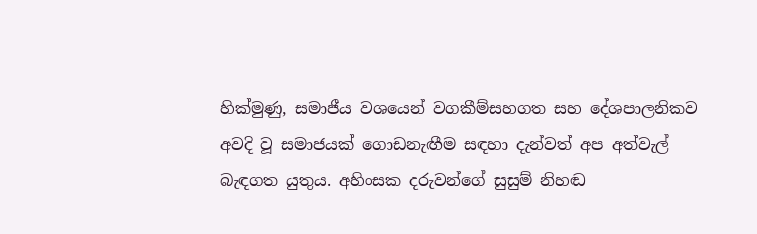හික්මුණු, සමාජීය වශයෙන් වගකීම්සහගත සහ දේශපාලනිකව අවදි වූ සමාජයක් ගොඩනැඟීම සඳහා දැන්වත් අප අත්වැල් බැඳගත යුතුය. අහිංසක දරුවන්ගේ සුසුම් නිහඬ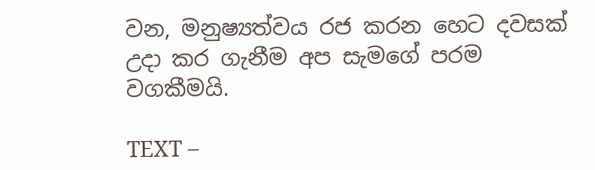වන, මනුෂ්‍යත්වය රජ කරන හෙට දවසක් උදා කර ගැනීම අප සැමගේ පරම වගකීමයි.

TEXT –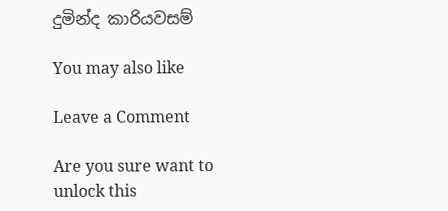දුමින්ද කාරියවසම්

You may also like

Leave a Comment

Are you sure want to unlock this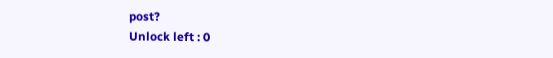post?
Unlock left : 0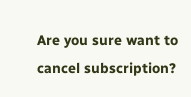Are you sure want to cancel subscription?